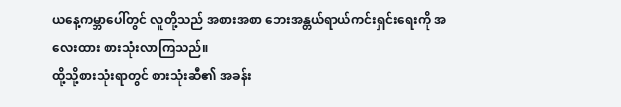ယနေ့ကမ္ဘာပေါ်တွင် လူတို့သည် အစားအစာ ဘေးအန္တယ်ရာယ်ကင်းရှင်းရေးကို အလေးထား စားသုံးလာကြသည်။
ထို့သို့စားသုံးရာတွင် စားသုံးဆီ၏ အခန်း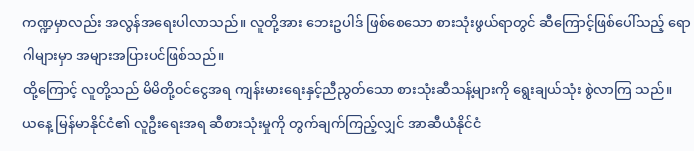ကဏ္ဍမှာလည်း အလွန်အရေးပါလာသည်။ လူတို့အား ဘေးဥပါဒ် ဖြစ်စေသော စားသုံးဖွယ်ရာတွင် ဆီကြောင့်ဖြစ်ပေါ်သည့် ရောဂါများမှာ အများအပြားပင်ဖြစ်သည်။
ထို့ကြောင့် လူတို့သည် မိမိတို့၀င်ငွေအရ ကျန်းမားရေးနှင့်ညီညွတ်သော စားသုံးဆီသန့်များကို ရွေးချယ်သုံး စွဲလာကြ သည်။
ယနေ့ မြန်မာနိုင်ငံ၏ လူဦးရေးအရ ဆီစားသုံးမှုကို တွက်ချက်ကြည့်လျှင် အာဆီယံနိုင်ငံ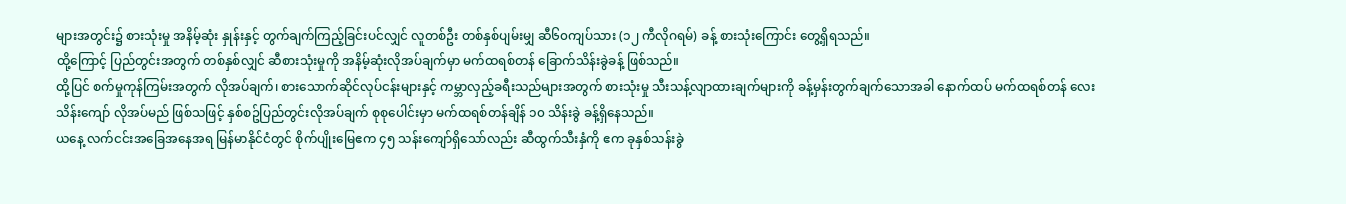များအတွင်း၌ စားသုံးမှု အနိမ့်ဆုံး နှုန်းနှင့် တွက်ချက်ကြည့်ခြင်းပင်လျှင် လူတစ်ဦး တစ်နှစ်ပျမ်းမျှ ဆီ၆၀ကျပ်သား (၁၂ ကီလိုဂရမ်) ခန့် စားသုံးကြောင်း တွေ့ရှိရသည်။
ထို့ကြောင့် ပြည်တွင်းအတွက် တစ်နှစ်လျှင် ဆီစားသုံးမှုကို အနိမ့်ဆုံးလိုအပ်ချက်မှာ မက်ထရစ်တန် ခြောက်သိန်းခွဲခန့် ဖြစ်သည်။
ထို့ပြင် စက်မှုကုန်ကြမ်းအတွက် လိုအပ်ချက်၊ စားသောက်ဆိုင်လုပ်ငန်းများနှင့် ကမ္ဘာလှည့်ခရီးသည်များအတွက် စားသုံးမှု သီးသန့်လျာထားချက်များကို ခန့်မှန်းတွက်ချက်သောအခါ နောက်ထပ် မက်ထရစ်တန် လေးသိန်းကျော် လိုအပ်မည် ဖြစ်သဖြင့် နှစ်စဥ်ပြည်တွင်းလိုအပ်ချက် စုစုပေါင်းမှာ မက်ထရစ်တန်ချိန် ၁၀ သိန်းခွဲ ခန့်ရှိနေသည်။
ယနေ့ လက်ငင်းအခြေအနေအရ မြန်မာနိုင်ငံတွင် စိုက်ပျိုးမြေဧက ၄၅ သန်းကျော်ရှိသော်လည်း ဆီထွက်သီးနှံကို ဧက ခုနှစ်သန်းခွဲ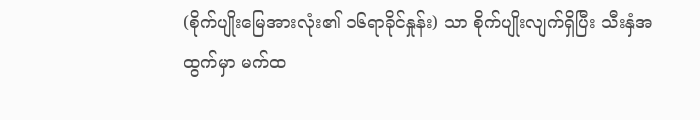(စိုက်ပျိုးမြေအားလုံး၏ ၁၆ရာခိုင်နှုန်း) သာ စိုက်ပျိုးလျက်ရှိပြီး သီးနှံအထွက်မှာ မက်ထ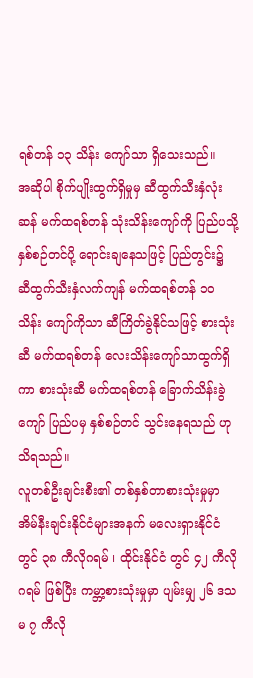ရစ်တန် ၁၃ သိန်း ကျော်သာ ရှိသေးသည်။
အဆိုပါ စိုက်ပျိုးထွက်ရှိမှုမှ ဆီထွက်သီးနှံလုံးဆန် မက်ထရစ်တန် သုံးသိန်းကျော်ကို ပြည်ပသို့ နှစ်စဉ်တင်ပို့ ရောင်းချနေသဖြင့် ပြည်တွင်း၌ ဆီထွက်သီးနှံလက်ကျန် မက်ထရစ်တန် ၁၀ သိန်း ကျော်ကိုသာ ဆီကြိတ်ခွဲနိုင်သဖြင့် စားသုံးဆီ မက်ထရစ်တန် လေးသိန်းကျော်သာထွက်ရှိကာ စားသုံးဆီ မက်ထရစ်တန် ခြောက်သိန်းခွဲကျော် ပြည်ပမှ နှစ်စဉ်တင် သွင်းနေရသည် ဟုသိရသည်။
လူတစ်ဦးချင်းစီး၏ တစ်နှစ်တာစားသုံးမှုမှာ အိမ်နီးချင်းနိုင်ငံများအနက် မလေးရှားနိုင်ငံတွင် ၃၈ ကီလိုဂရမ် ၊ ထိုင်းနိုင်ငံ တွင် ၄၂ ကီလိုဂရမ် ဖြစ်ပြီး ကမ္ဘာ့စားသုံးမှုမှာ ပျမ်းမျှ ၂၆ ဒသမ ၇ ကီလို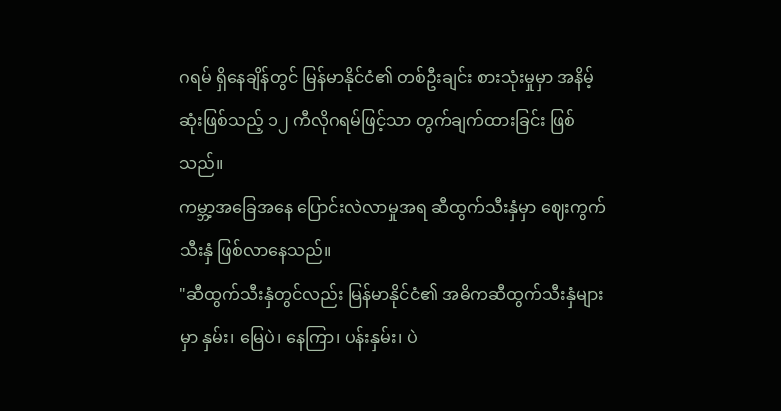ဂရမ် ရှိနေချိန်တွင် မြန်မာနိုင်ငံ၏ တစ်ဦးချင်း စားသုံးမှုမှာ အနိမ့်ဆုံးဖြစ်သည့် ၁၂ ကီလိုဂရမ်ဖြင့်သာ တွက်ချက်ထားခြင်း ဖြစ်သည်။
ကမ္ဘာ့အခြေအနေ ပြောင်းလဲလာမှုအရ ဆီထွက်သီးနှံမှာ ဈေးကွက်သီးနှံ ဖြစ်လာနေသည်။
"ဆီထွက်သီးနှံတွင်လည်း မြန်မာနိုင်ငံ၏ အဓိကဆီထွက်သီးနှံများမှာ နှမ်း၊ မြေပဲ၊ နေကြာ၊ ပန်းနှမ်း၊ ပဲ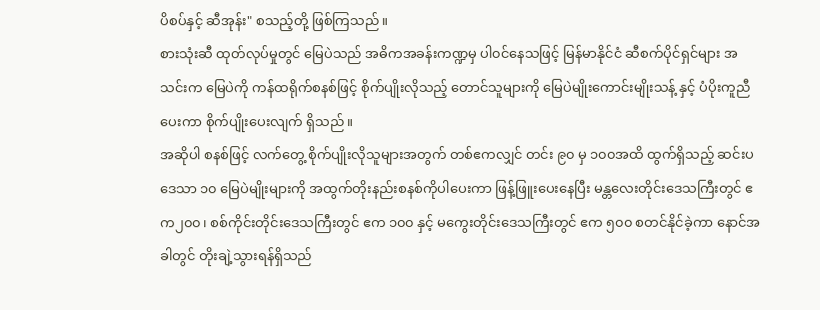ပိစပ်နှင့် ဆီအုန်း" စသည့်တို့ ဖြစ်ကြသည်။
စားသုံးဆီ ထုတ်လုပ်မှုတွင် မြေပဲသည် အဓိကအခန်းကဏ္ဍမှ ပါ၀င်နေသဖြင့် မြန်မာနိုင်ငံ ဆီစက်ပိုင်ရှင်များ အသင်းက မြေပဲကို ကန်ထရိုက်စနစ်ဖြင့် စိုက်ပျိုးလိုသည့် တောင်သူများကို မြေပဲမျိုးကောင်းမျိုးသန့် နှင့် ပံပိုးကူညီပေးကာ စိုက်ပျိုးပေးလျက် ရှိသည်။
အဆိုပါ စနစ်ဖြင့် လက်တွေ့ စိုက်ပျိုးလိုသူများအတွက် တစ်ဧကလျှင် တင်း ၉၀ မှ ၁၀၀အထိ ထွက်ရှိသည့် ဆင်းပဒေသာ ၁၀ မြေပဲမျိုးများကို အထွက်တိုးနည်းစနစ်ကိုပါပေးကာ ဖြန့်ဖြူးပေးနေပြီး မန္တလေးတိုင်းဒေသကြီးတွင် ဧက၂၀၀၊ စစ်ကိုင်းတိုင်းဒေသကြီးတွင် ဧက ၁၀၀ နှင့် မကွေးတိုင်းဒေသကြီးတွင် ဧက ၅၀၀ စတင်နိုင်ခဲ့ကာ နောင်အခါတွင် တိုးချဲ့သွားရန်ရှိသည်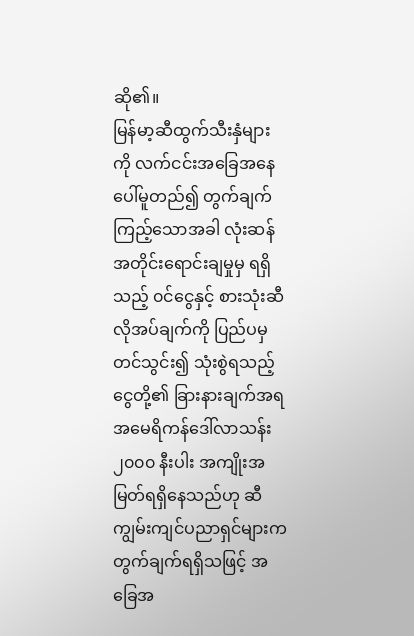ဆို၏။
မြန်မာ့ဆီထွက်သီးနှံများကို လက်ငင်းအခြေအနေပေါ်မူတည်၍ တွက်ချက်ကြည့်သောအခါ လုံးဆန်အတိုင်းရောင်းချမှုမှ ရရှိသည့် ၀င်ငွေနှင့် စားသုံးဆီလိုအပ်ချက်ကို ပြည်ပမှတင်သွင်း၍ သုံးစွဲရသည့် ငွေတို့၏ ခြားနားချက်အရ အမေရိကန်ဒေါ်လာသန်း ၂၀၀၀ နီးပါး အကျိုးအမြတ်ရရှိနေသည်ဟု ဆီကျွမ်းကျင်ပညာရှင်များက တွက်ချက်ရရှိသဖြင့် အခြေအ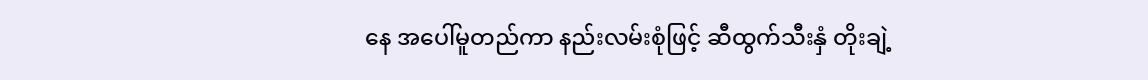နေ အပေါ်မူတည်ကာ နည်းလမ်းစုံဖြင့် ဆီထွက်သီးနှံ တိုးချဲ့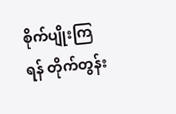စိုက်ပျိုးကြရန် တိုက်တွန်း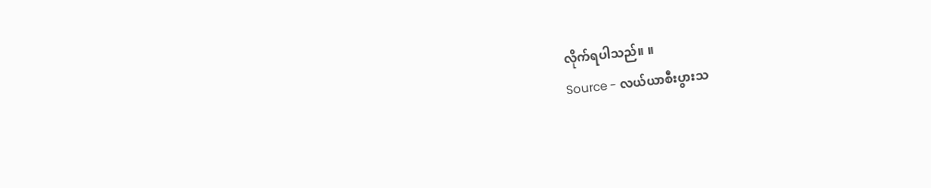လိုက်ရပါသည်။ ။
Source - လယ်ယာစီးပွားသ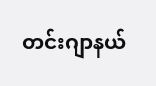တင်းဂျာနယ်